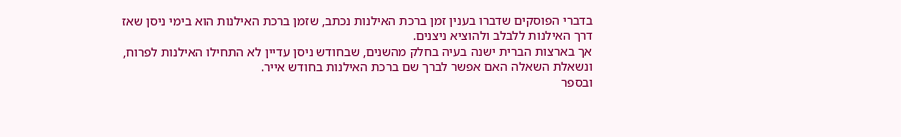בדברי הפוסקים שדברו בענין זמן ברכת האילנות נכתב, שזמן ברכת האילנות הוא בימי ניסן שאז דרך האילנות ללבלב ולהוציא ניצנים.
אך בארצות הברית ישנה בעיה בחלק מהשנים, שבחודש ניסן עדיין לא התחילו האילנות לפרוח, ונשאלת השאלה האם אפשר לברך שם ברכת האילנות בחודש אייר.
ובספר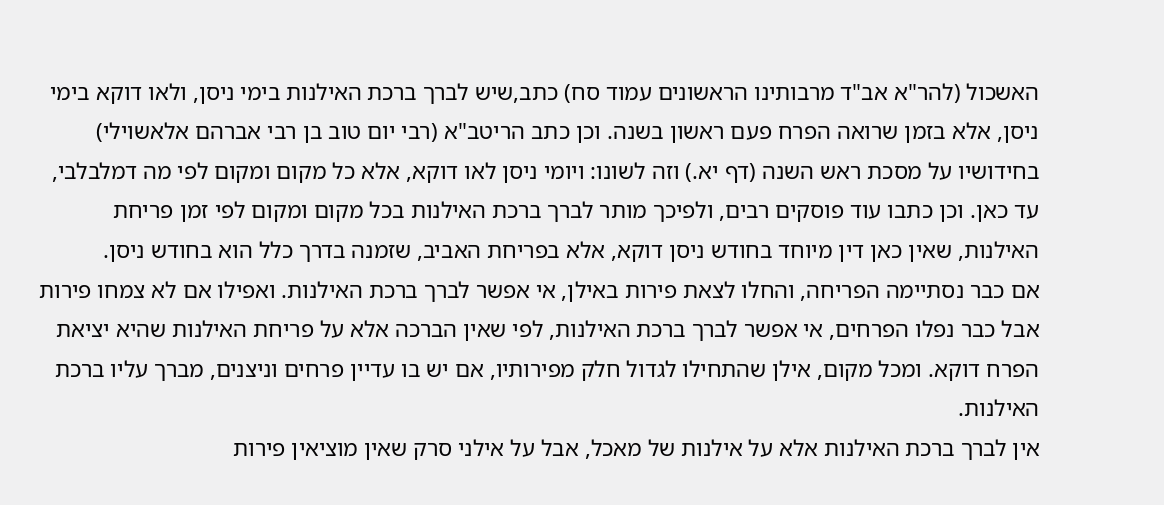האשכול (להר"א אב"ד מרבותינו הראשונים עמוד סח) כתב,שיש לברך ברכת האילנות בימי ניסן, ולאו דוקא בימי ניסן, אלא בזמן שרואה הפרח פעם ראשון בשנה. וכן כתב הריטב"א (רבי יום טוב בן רבי אברהם אלאשוילי) בחידושיו על מסכת ראש השנה (דף יא.) וזה לשונו: ויומי ניסן לאו דוקא, אלא כל מקום ומקום לפי מה דמלבלבי, עד כאן. וכן כתבו עוד פוסקים רבים, ולפיכך מותר לברך ברכת האילנות בכל מקום ומקום לפי זמן פריחת האילנות, שאין כאן דין מיוחד בחודש ניסן דוקא, אלא בפריחת האביב, שזמנה בדרך כלל הוא בחודש ניסן.
אם כבר נסתיימה הפריחה, והחלו לצאת פירות באילן, אי אפשר לברך ברכת האילנות. ואפילו אם לא צמחו פירות אבל כבר נפלו הפרחים, אי אפשר לברך ברכת האילנות, לפי שאין הברכה אלא על פריחת האילנות שהיא יציאת הפרח דוקא. ומכל מקום, אילן שהתחילו לגדול חלק מפירותיו, אם יש בו עדיין פרחים וניצנים, מברך עליו ברכת האילנות.
אין לברך ברכת האילנות אלא על אילנות של מאכל, אבל על אילני סרק שאין מוציאין פירות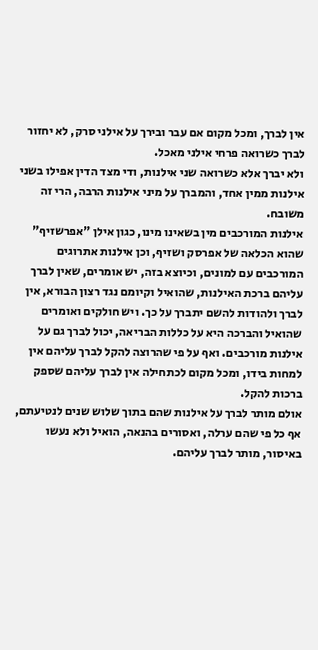אין לברך, ומכל מקום אם עבר ובירך על אילני סרק, לא יחזור לברך כשרואה פרחי אילני מאכל.
ולא יברך אלא כשרואה שני אילנות, ודי מצד הדין אפילו בשני אילנות ממין אחד, והמברך על מיני אילנות הרבה, הרי זה משובח.
אילנות המורכבים מין בשאינו מינו, כגון אילן "אפרשזיף" שהוא הכלאה של אפרסק ושזיף, וכן אילנות אתרוגים המורכבים עם למונים, וכיוצא בזה, יש אומרים, שאין לברך עליהם ברכת האילנות, שהואיל וקיומם נגד רצון הבורא, אין לברך ולהודות להשם יתברך על כך. ויש חולקים ואומרים שהואיל והברכה היא על כללות הבריאה, יכול לברך גם על אילנות מורכבים. ואף על פי שהרוצה להקל לברך עליהם אין למחות בידו, ומכל מקום לכתחילה אין לברך עליהם שספק ברכות להקל.
אולם מותר לברך על אילנות שהם בתוך שלוש שנים לנטיעתם, אף כל פי שהם ערלה, ואסורים בהנאה, הואיל ולא נעשו באיסור, מותר לברך עליהם.